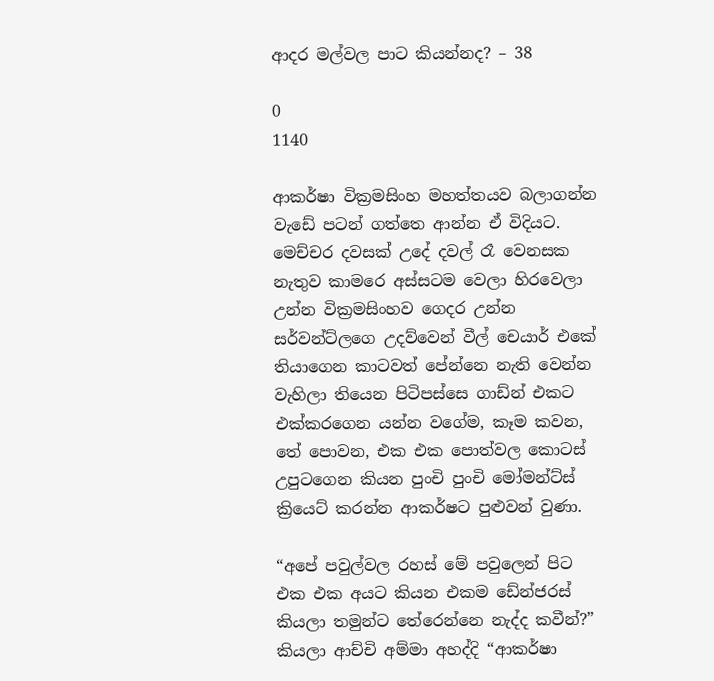ආදර මල්වල පාට කියන්නද? – 38

0
1140

ආකර්ෂා වික්‍රමසිංහ මහත්තයව බලාගන්න වැඩේ පටන් ගත්තෙ ආන්න ඒ විදියට. මෙච්චර දවසක් උදේ දවල් රෑ වෙනසක නැතුව කාමරෙ අස්සටම වෙලා හිරවෙලා උන්න වික්‍රමසිංහව ගෙදර උන්න සර්වන්ට්ලගෙ උදව්වෙන් වීල් චෙයාර් එකේ තියාගෙන කාටවත් පේන්නෙ නැති වෙන්න වැහිලා තියෙන පිටිපස්සෙ ගාඩ්න් එකට එක්කරගෙන යන්න වගේම, කෑම කවන, තේ පොවන, එක එක පොත්වල කොටස් උපුටගෙන කියන පුංචි පුංචි මෝමන්ට්ස් ක්‍රියෙට් කරන්න ආකර්ෂට පුළුවන් වුණා.

“අපේ පවුල්වල රහස් මේ පවුලෙන් පිට එක එක අයට කියන එකම ඩේන්ජරස් කියලා තමුන්ට තේරෙන්නෙ නැද්ද කවීන්?” කියලා ආච්චි අම්මා අහද්දි “ආකර්ෂා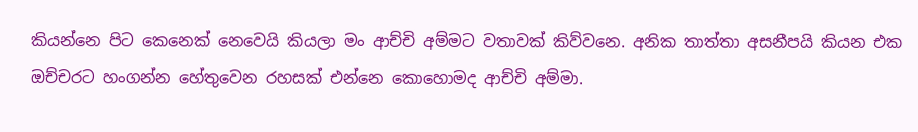කියන්නෙ පිට කෙනෙක් නෙවෙයි කියලා මං ආච්චි අම්මට වතාවක් කිව්වනෙ. අනික තාත්තා අසනීපයි කියන එක ඔච්චරට හංගන්න හේතුවෙන රහසක් එන්නෙ කොහොමද ආච්චි අම්මා.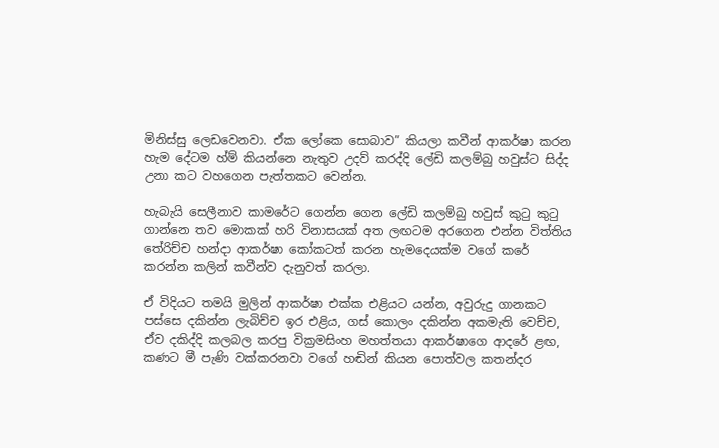මිනිස්සු ලෙඩවෙනවා. ඒක ලෝකෙ සොබාව” කියලා කවීන් ආකර්ෂා කරන හැම දේටම හ්ම් කියන්නෙ නැතුව උදව් කරද්දි ලේඩි කලම්බු හවුස්ට සිද්ද උනා කට වහගෙන පැත්තකට වෙන්න.

හැබැයි සෙලීනාව කාමරේට ගෙන්න ගෙන ලේඩි කලම්බු හවුස් කුටු කුටු ගාන්නෙ තව මොකක් හරි විනාසයක් අත ලඟටම අරගෙන එන්න විත්තිය තේරිච්ච හන්දා ආකර්ෂා කෝකටත් කරන හැමදෙයක්ම වගේ කරේ කරන්න කලින් කවීන්ව දැනුවත් කරලා.

ඒ විදියට තමයි මුලින් ආකර්ෂා එක්ක එළියට යන්න, අවුරුදු ගානකට පස්සෙ දකින්න ලැබිච්ච ඉර එළිය, ගස් කොලං දකින්න අකමැති වෙච්ච, ඒව දකිද්දි කලබල කරපු වික්‍රමසිංහ මහත්තයා ආකර්ෂාගෙ ආදරේ ළඟ, කණට මී පැණි වක්කරනවා වගේ හඬින් කියන පොත්වල කතන්දර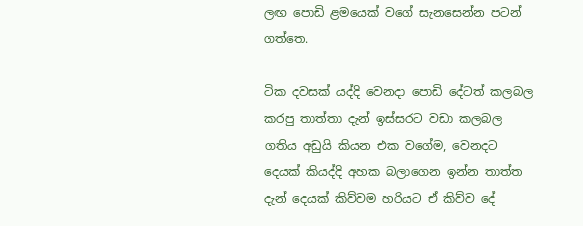ලඟ පොඩි ළමයෙක් වගේ සැනසෙන්න පටන් ගත්තෙ.

ටික දවසක් යද්දි වෙනදා පොඩි දේටත් කලබල කරපු තාත්තා දැන් ඉස්සරට වඩා කලබල ගතිය අඩුයි කියන එක වගේම, වෙනදට දෙයක් කියද්දි අහක බලාගෙන ඉන්න තාත්ත දැන් දෙයක් කිව්වම හරියට ඒ කිව්ව දේ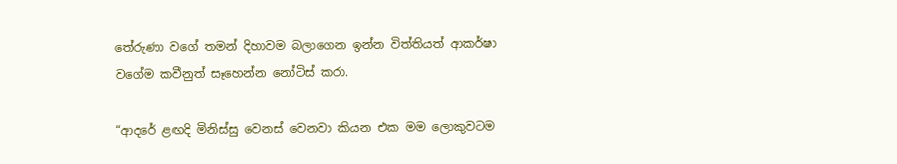තේරුණා වගේ තමන් දිහාවම බලාගෙන ඉන්න විත්තියත් ආකර්ෂා වගේම කවීනුත් සෑහෙන්න නෝටිස් කරා.

“ආදරේ ළඟදි මිනිස්සු වෙනස් වෙනවා කියන එක මම ලොකුවටම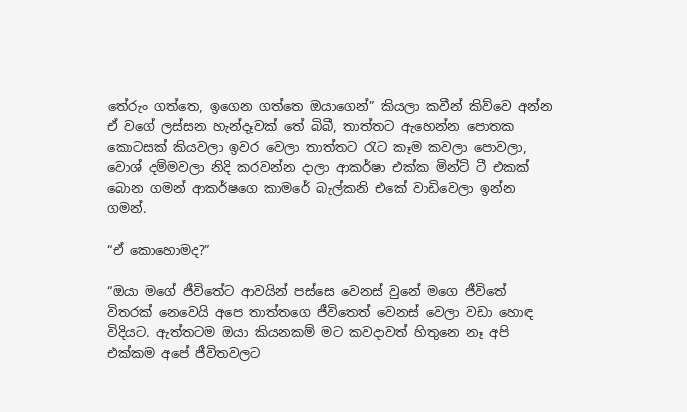තේරුං ගත්තෙ, ඉගෙන ගත්තෙ ඔයාගෙන්” කියලා කවීන් කිව්වෙ අන්න ඒ වගේ ලස්සන හැන්දෑවක් තේ බිබී, තාත්තට ඇහෙන්න පොතක කොටසක් කියවලා ඉවර වෙලා තාත්තට රැට කෑම කවලා පොවලා, වොශ් දම්මවලා නිදි කරවන්න දාලා ආකර්ෂා එක්ක මින්ට් ටී එකක් බොන ගමන් ආකර්ෂගෙ කාමරේ බැල්කනි එකේ වාඩිවෙලා ඉන්න ගමන්.

“ඒ කොහොමද?”

“ඔයා මගේ ජීවිතේට ආවයින් පස්සෙ වෙනස් වුනේ මගෙ ජීවිතේ විතරක් නෙවෙයි අපෙ තාත්තගෙ ජීවිතෙත් වෙනස් වෙලා වඩා හොඳ විදියට. ඇත්තටම ඔයා කියනකම් මට කවදාවත් හිතුනෙ නෑ අපි එක්කම අපේ ජීවිතවලට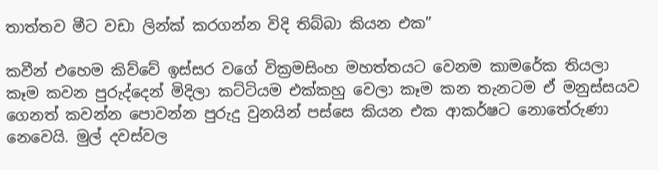තාත්තව මීට වඩා ලින්ක් කරගන්න විදි තිබ්බා කියන එක”

කවීන් එහෙම කිව්වේ ඉස්සර වගේ වික්‍රමසිංහ මහත්තයට වෙනම කාමරේක තියලා කෑම කවන පුරුද්දෙන් මිදිලා කට්ටියම එක්කහු වෙලා කෑම කන තැනටම ඒ මනුස්සයව ගෙනත් කවන්න පොවන්න පුරුදු වුනයින් පස්සෙ කියන එක ආකර්ෂට නොතේරුණා නෙවෙයි. මුල් දවස්වල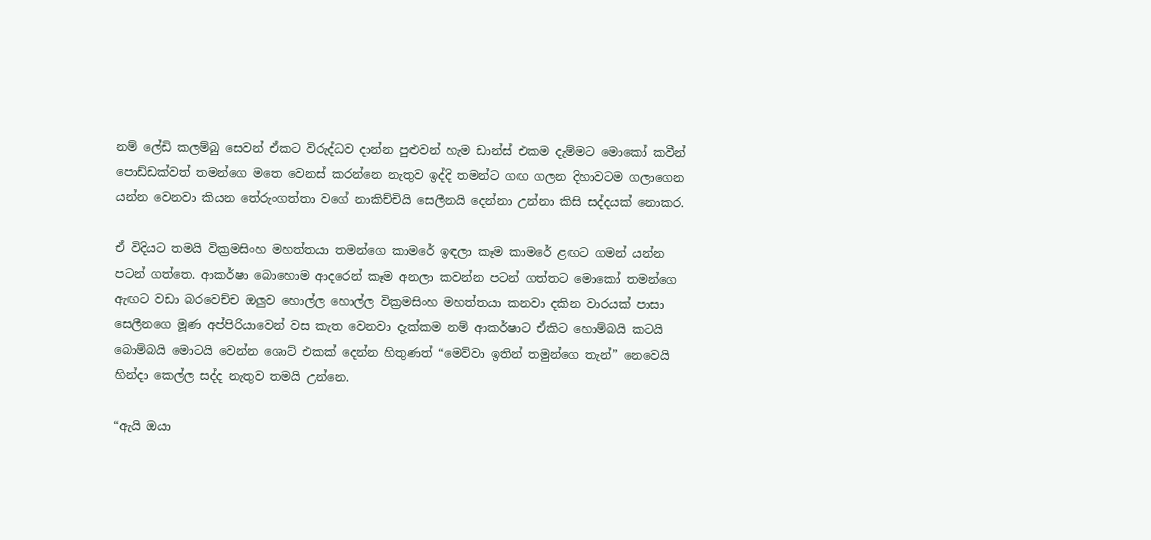නම් ලේඩි කලම්බු සෙවන් ඒකට විරුද්ධව දාන්න පුළුවන් හැම ඩාන්ස් එකම දැම්මට මොකෝ කවීන් පොඩ්ඩක්වත් තමන්ගෙ මතෙ වෙනස් කරන්නෙ නැතුව ඉද්දි තමන්ට ගඟ ගලන දිහාවටම ගලාගෙන යන්න වෙනවා කියන තේරුංගත්තා වගේ නාකිච්චියි සෙලීනයි දෙන්නා උන්නා කිසි සද්දයක් නොකර.

ඒ විදියට තමයි වික්‍රමසිංහ මහත්තයා තමන්ගෙ කාමරේ ඉඳලා කෑම කාමරේ ළඟට ගමන් යන්න පටන් ගත්තෙ. ආකර්ෂා බොහොම ආදරෙන් කෑම අනලා කවන්න පටන් ගත්තට මොකෝ තමන්ගෙ ඇඟට වඩා බරවෙච්ච ඔලුව හොල්ල හොල්ල වික්‍රමසිංහ මහත්තයා කනවා දකින වාරයක් පාසා සෙලීනගෙ මූණ අප්පිරියාවෙන් වස කැත වෙනවා දැක්කම නම් ආකර්ෂාට ඒකිට හොම්බයි කටයි බොම්බයි මොටයි වෙන්න ශොට් එකක් දෙන්න හිතුණත් “මෙව්වා ඉතින් තමුන්ගෙ තැන්” නෙවෙයි හින්දා කෙල්ල සද්ද නැතුව තමයි උන්නෙ.

“ඇයි ඔයා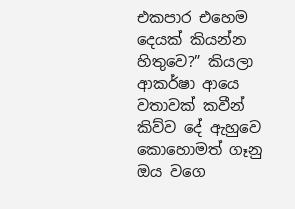එකපාර එහෙම දෙයක් කියන්න හිතුවෙ?” කියලා ආකර්ෂා ආයෙ වතාවක් කවීන් කිව්ව දේ ඇහුවෙ කොහොමත් ගෑනු ඔය වගෙ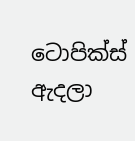ටොපික්ස් ඇදලා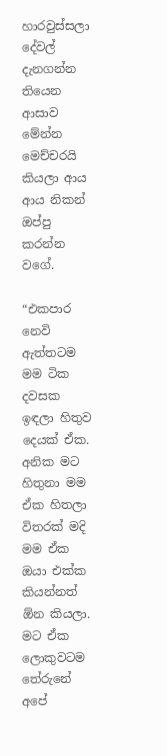හාරවුස්සලා දේවල් දැනගන්න තියෙන ආසාව මේන්න මෙච්චරයි කියලා ආය ආය නිකන් ඔප්පු කරන්න වගේ.

“එකපාර නෙවි ඇත්තටම මම ටික දවසක ඉඳලා හිතුව දෙයක් ඒක. අනික මට හිතුනා මම ඒක හිතලා විතරක් මදි මම ඒක ඔයා එක්ක කියන්නත් ඕන කියලා. මට ඒක ලොකුවටම තේරුනේ අපේ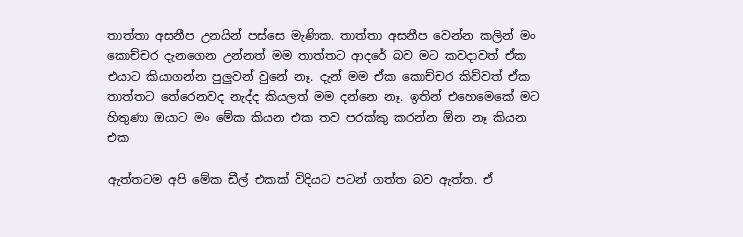තාත්තා අසනීප උනයින් පස්සෙ මැණික. තාත්තා අසනීප වෙන්න කලින් මං කොච්චර දැනගෙන උන්නත් මම තාත්තට ආදරේ බව මට කවදාවත් ඒක එයාට කියාගන්න පුලුවන් වුනේ නෑ. දැන් මම ඒක කොච්චර කිව්වත් ඒක තාත්තට තේරෙනවද නැද්ද කියලත් මම දන්නෙ නෑ. ඉතින් එහෙමෙකේ මට හිතුණා ඔයාට මං මේක කියන එක තව පරක්කු කරන්න ඕන නෑ කියන එක

ඇත්තටම අපි මේක ඩීල් එකක් විදියට පටන් ගත්ත බව ඇත්ත. ඒ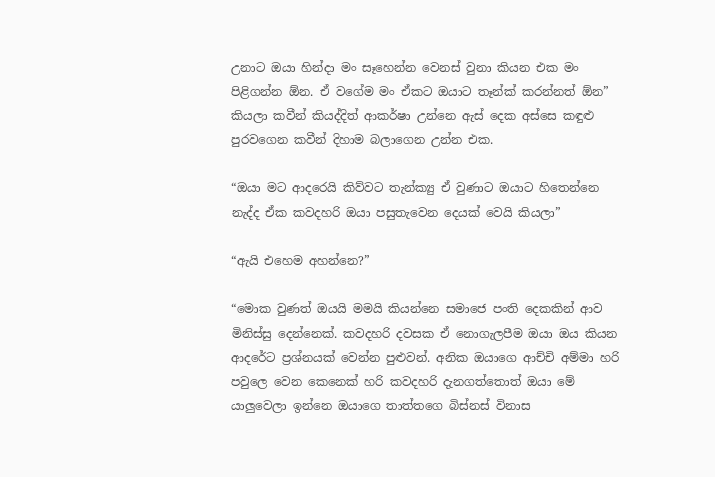උනාට ඔයා හින්දා මං සෑහෙන්න වෙනස් වුනා කියන එක මං පිළිගන්න ඕන. ඒ වගේම මං ඒකට ඔයාට තෑන්ක් කරන්නත් ඕන” කියලා කවීන් කියද්දිත් ආකර්ෂා උන්නෙ ඇස් දෙක අස්සෙ කඳුළු පුරවගෙන කවීන් දිහාම බලාගෙන උන්න එක.

“ඔයා මට ආදරෙයි කිව්වට තැන්ක්‍යු ඒ වුණාට ඔයාට හිතෙන්නෙ නැද්ද ඒක කවදහරි ඔයා පසුතැවෙන දෙයක් වෙයි කියලා”

“ඇයි එහෙම අහන්නෙ?”

“මොක වුණත් ඔයයි මමයි කියන්නෙ සමාජෙ පංති දෙකකින් ආව මිනිස්සු දෙන්නෙක්. කවදහරි දවසක ඒ නොගැලපීම ඔයා ඔය කියන ආදරේට ප්‍රශ්නයක් වෙන්න පුළුවන්. අනික ඔයාගෙ ආච්චි අම්මා හරි පවුලෙ වෙන කෙනෙක් හරි කවදහරි දැනගත්තොත් ඔයා මේ යාලුවෙලා ඉන්නෙ ඔයාගෙ තාත්තගෙ බිස්නස් විනාස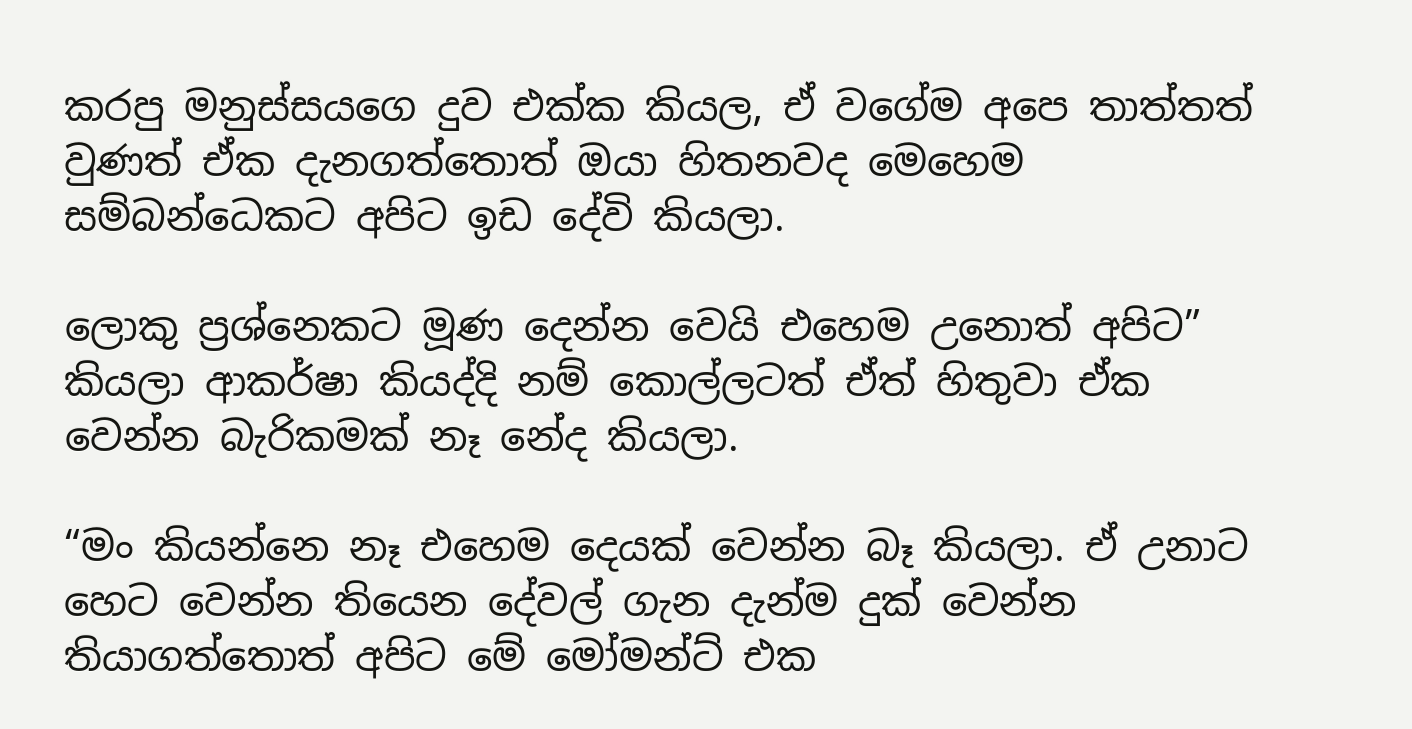කරපු මනුස්සයගෙ දුව එක්ක කියල, ඒ වගේම අපෙ තාත්තත් වුණත් ඒක දැනගත්තොත් ඔයා හිතනවද මෙහෙම සම්බන්ධෙකට අපිට ඉඩ දේවි කියලා.

ලොකු ප්‍රශ්නෙකට මූණ දෙන්න වෙයි එහෙම උනොත් අපිට” කියලා ආකර්ෂා කියද්දි නම් කොල්ලටත් ඒත් හිතුවා ඒක වෙන්න බැරිකමක් නෑ නේද කියලා.

“මං කියන්නෙ නෑ එහෙම දෙයක් වෙන්න බෑ කියලා. ඒ උනාට හෙට වෙන්න තියෙන දේවල් ගැන දැන්ම දුක් වෙන්න තියාගත්තොත් අපිට මේ මෝමන්ට් එක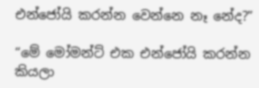එන්ජෝයි කරන්න වෙන්නෙ නෑ නේද?”

“මේ මෝමන්ට් එක එන්ජෝයි කරන්න කියලා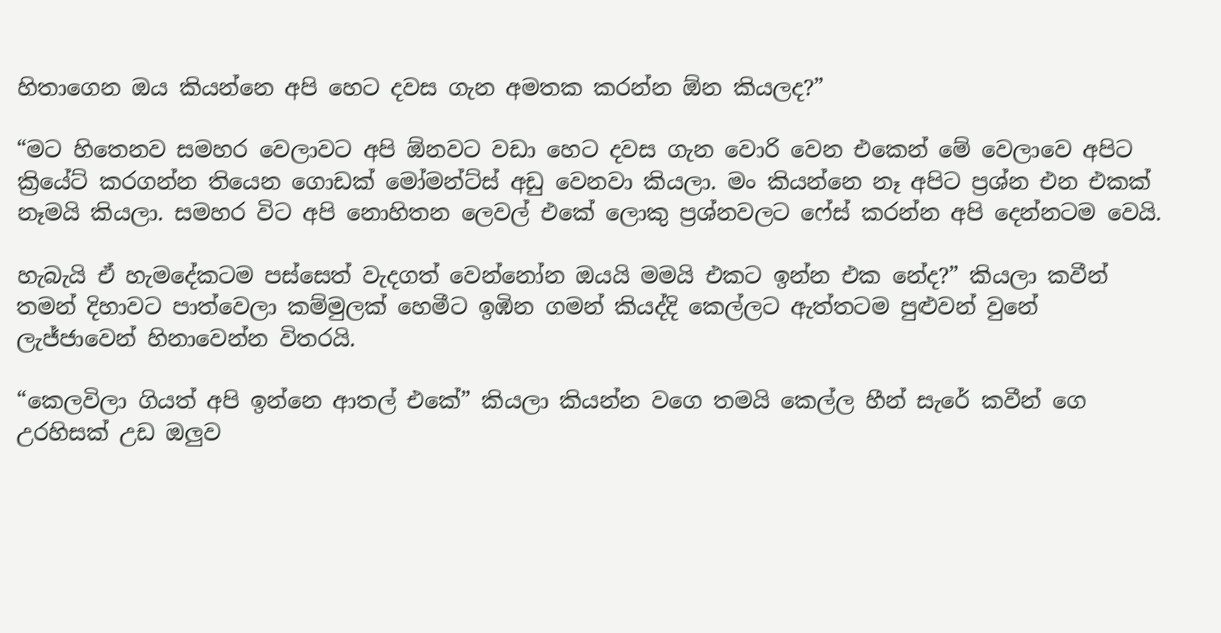හිතාගෙන ඔය කියන්නෙ අපි හෙට දවස ගැන අමතක කරන්න ඕන කියලද?”

“මට හිතෙනව සමහර වෙලාවට අපි ඕනවට වඩා හෙට දවස ගැන වොරි වෙන එකෙන් මේ වෙලාවෙ අපිට ක්‍රියේට් කරගන්න තියෙන ගොඩක් මෝමන්ට්ස් අඩු වෙනවා කියලා. මං කියන්නෙ නෑ අපිට ප්‍රශ්න එන එකක් නෑමයි කියලා. සමහර විට අපි නොහිතන ලෙවල් එකේ ලොකු ප්‍රශ්නවලට ෆේස් කරන්න අපි දෙන්නටම වෙයි.

හැබැයි ඒ හැමදේකටම පස්සෙත් වැදගත් වෙන්නෝන ඔයයි මමයි එකට ඉන්න එක නේද?” කියලා කවීන් තමන් දිහාවට පාත්වෙලා කම්මුලක් හෙමීට ඉඹින ගමන් කියද්දි කෙල්ලට ඇත්තටම පුළුවන් වුනේ ලැජ්ජාවෙන් හිනාවෙන්න විතරයි.

“කෙලවිලා ගියත් අපි ඉන්නෙ ආතල් එකේ” කියලා කියන්න වගෙ තමයි කෙල්ල හීන් සැරේ කවීන් ගෙ උරහිසක් උඩ ඔලුව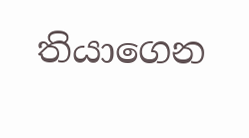තියාගෙන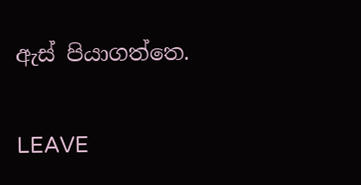ඇස් පියාගත්තෙ.

LEAVE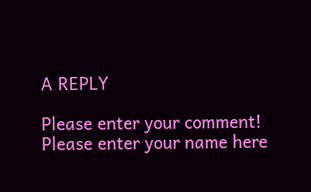A REPLY

Please enter your comment!
Please enter your name here